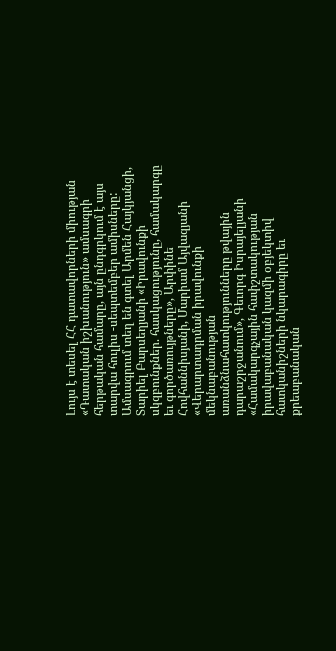Լույս է տեսել ՀՀ դատավորների միության «Դատական իշխանություն» ամսագրի հերթական համարը, այն ընդգրկում է այս տարվա հուլիս -սեպտեմբեր ամիսները: Ամսագրում տեղ են գտել Արմեն Հայկյանցի, Տարիել Բարսեղյանի «Իրավունքի սկզբունքներ. հասկացությունը, համակարգը եւ գործառույթները», Արփինե Հովհաննիսյանի, Մարիամ Այվազյանի «Վերարտադրման իրավունքի մեկնաբանության առանձնահատկությունները թվային դարաշրջանում», Գեւորգ Իսրայելյանի «Համակարգչային հափշտակության իրավաբանական կազմի օբյեկտիվ հատկանիշների նկարագիրը եւ քրեաբանական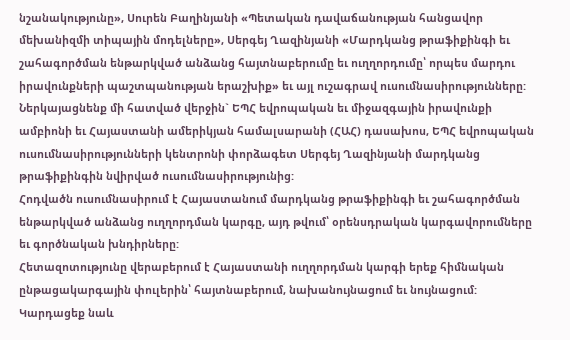նշանակությունը», Սուրեն Բաղինյանի «Պետական դավաճանության հանցավոր մեխանիզմի տիպային մոդելները», Սերգեյ Ղազինյանի «Մարդկանց թրաֆիքինգի եւ շահագործման ենթարկված անձանց հայտնաբերումը եւ ուղղորդումը՝ որպես մարդու իրավունքների պաշտպանության երաշխիք» եւ այլ ուշագրավ ուսումնասիրությունները:
Ներկայացնենք մի հատված վերջին` ԵՊՀ եվրոպական եւ միջազգային իրավունքի ամբիոնի եւ Հայաստանի ամերիկյան համալսարանի (ՀԱՀ) դասախոս, ԵՊՀ եվրոպական ուսումնասիրությունների կենտրոնի փորձագետ Սերգեյ Ղազինյանի մարդկանց թրաֆիքինգին նվիրված ուսումնասիրությունից:
Հոդվածն ուսումնասիրում է Հայաստանում մարդկանց թրաֆիքինգի եւ շահագործման ենթարկված անձանց ուղղորդման կարգը, այդ թվում՝ օրենսդրական կարգավորումները եւ գործնական խնդիրները:
Հետազոտությունը վերաբերում է Հայաստանի ուղղորդման կարգի երեք հիմնական ընթացակարգային փուլերին՝ հայտնաբերում, նախանույնացում եւ նույնացում:
Կարդացեք նաև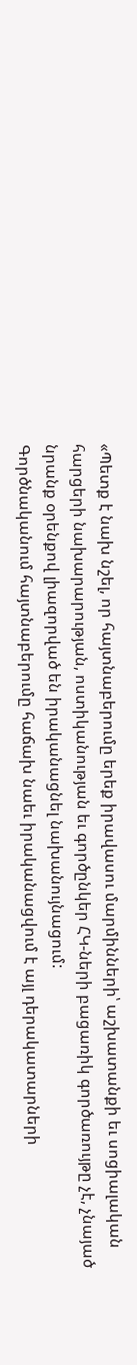«Պետք է նախ նշել, որ հայտնաբերումը երեք իրավասու մարմինների՝ աշխատանքի եւ սոցիալական հարցերի նախարարության, ոստիկանության եւ գործընկեր ՀԿ-ների բացառիկ գործառույթը չէ, չնայած նրանք օրենքով լիազորված են իրականացնել նախանույնացում:
Գործնականում հայտնաբերումը հաճախ նաեւ իրականացվում է այլ դերակատարների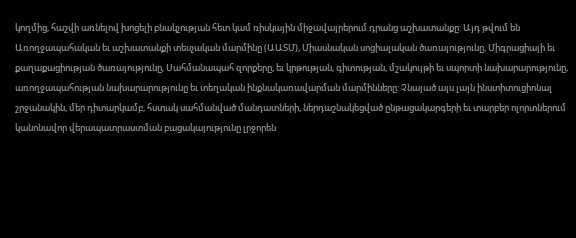կողմից, հաշվի առնելով խոցելի բնակչության հետ կամ ռիսկային միջավայրերում դրանց աշխատանքը: Այդ թվում են Առողջապահական եւ աշխատանքի տեսչական մարմինը (ԱԱՏՄ), Միասնական սոցիալական ծառայությունը, Միգրացիայի եւ քաղաքացիության ծառայությունը, Սահմանապահ զորքերը, եւ կրթության, գիտության, մշակույթի եւ սպորտի նախարարությունը, առողջապահության նախարարությունը եւ տեղական ինքնակառավարման մարմինները: Չնայած այս լայն ինստիտուցիոնալ շրջանակին, մեր դիտարկամբ, հստակ սահմանված մանդատների, ներդաշնակեցված ընթացակարգերի եւ տարբեր ոլորտներում կանոնավոր վերապատրաստման բացակայությունը լրջորեն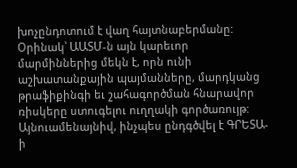խոչընդոտում է վաղ հայտնաբերմանը:
Օրինակ՝ ԱԱՏՄ-ն այն կարեւոր մարմիններից մեկն է, որն ունի աշխատանքային պայմանները, մարդկանց թրաֆիքինգի եւ շահագործման հնարավոր ռիսկերը ստուգելու ուղղակի գործառույթ:
Այնուամենայնիվ, ինչպես ընդգծվել է ԳՐԵՏԱ-ի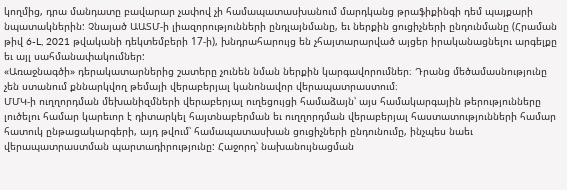կողմից, դրա մանդատը բավարար չափով չի համապատասխանում մարդկանց թրաֆիքինգի դեմ պայքարի նպատակներին: Չնայած ԱԱՏՄ-ի լիազորությունների ընդլայնմանը, եւ ներքին ցուցիչների ընդունմանը (Հրաման թիվ 6-L, 2021 թվականի դեկտեմբերի 17-ի), խնդրահարույց են չհայտարարված այցեր իրականացնելու արգելքը եւ այլ սահմանափակումներ:
«Առաջնագծի» դերակատարներից շատերը չունեն նման ներքին կարգավորումներ։ Դրանց մեծամասնությունը չեն ստանում քննարկվող թեմայի վերաբերյալ կանոնավոր վերապատրաստում։
ՄՄԿ-ի ուղղորդման մեխանիզմների վերաբերյալ ուղեցույցի համաձայն՝ այս համակարգային թերությունները լուծելու համար կարեւոր է դիտարկել հայտնաբերման եւ ուղղորդման վերաբերյալ հաստատությունների համար հատուկ ընթացակարգերի, այդ թվում՝ համապատասխան ցուցիչների ընդունումը, ինչպես նաեւ վերապատրաստման պարտադիրությունը: Հաջորդ՝ նախանույնացման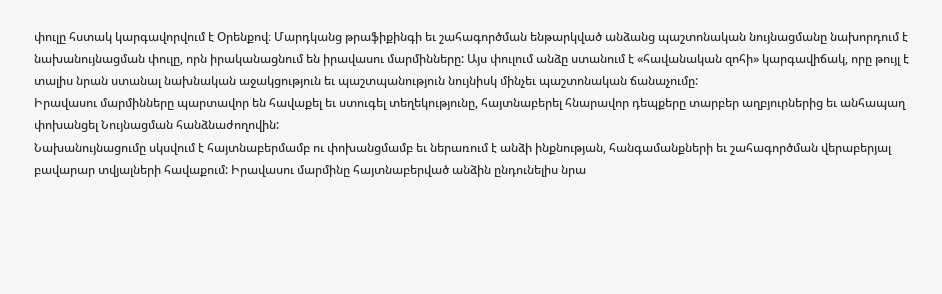փուլը հստակ կարգավորվում է Օրենքով։ Մարդկանց թրաֆիքինգի եւ շահագործման ենթարկված անձանց պաշտոնական նույնացմանը նախորդում է նախանույնացման փուլը, որն իրականացնում են իրավասու մարմինները: Այս փուլում անձը ստանում է «հավանական զոհի» կարգավիճակ, որը թույլ է տալիս նրան ստանալ նախնական աջակցություն եւ պաշտպանություն նույնիսկ մինչեւ պաշտոնական ճանաչումը:
Իրավասու մարմինները պարտավոր են հավաքել եւ ստուգել տեղեկությունը, հայտնաբերել հնարավոր դեպքերը տարբեր աղբյուրներից եւ անհապաղ փոխանցել Նույնացման հանձնաժողովին:
Նախանույնացումը սկսվում է հայտնաբերմամբ ու փոխանցմամբ եւ ներառում է անձի ինքնության, հանգամանքների եւ շահագործման վերաբերյալ բավարար տվյալների հավաքում: Իրավասու մարմինը հայտնաբերված անձին ընդունելիս նրա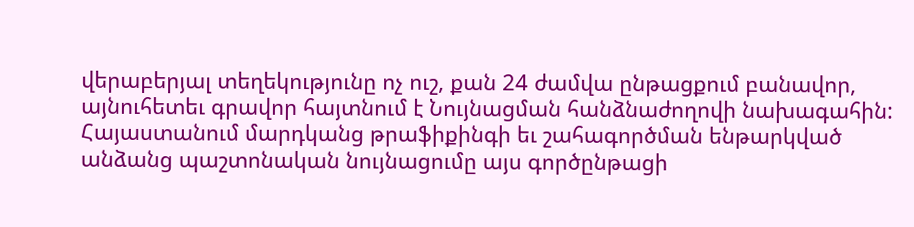վերաբերյալ տեղեկությունը ոչ ուշ, քան 24 ժամվա ընթացքում բանավոր, այնուհետեւ գրավոր հայտնում է Նույնացման հանձնաժողովի նախագահին:
Հայաստանում մարդկանց թրաֆիքինգի եւ շահագործման ենթարկված անձանց պաշտոնական նույնացումը այս գործընթացի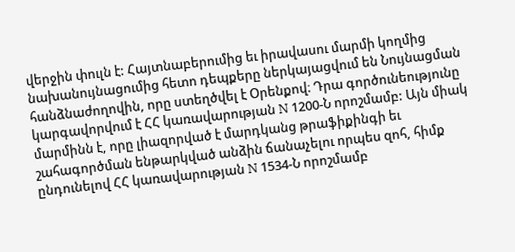վերջին փուլն է: Հայտնաբերումից եւ իրավասու մարմի կողմից նախանույնացումից հետո դեպքերը ներկայացվում են Նույնացման հանձնաժողովին, որը ստեղծվել է Օրենքով։ Դրա գործունեությունը կարգավորվում է ՀՀ կառավարության N 1200-Ն որոշմամբ: Այն միակ մարմինն է, որը լիազորված է մարդկանց թրաֆիքինգի եւ շահագործման ենթարկված անձին ճանաչելու որպես զոհ, հիմք ընդունելով ՀՀ կառավարության N 1534-Ն որոշմամբ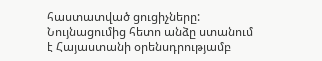հաստատված ցուցիչները:
Նույնացումից հետո անձը ստանում է Հայաստանի օրենսդրությամբ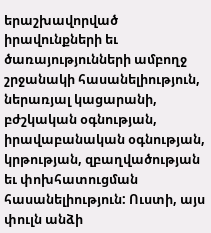երաշխավորված իրավունքների եւ ծառայությունների ամբողջ շրջանակի հասանելիություն, ներառյալ կացարանի, բժշկական օգնության, իրավաբանական օգնության, կրթության, զբաղվածության եւ փոխհատուցման հասանելիություն: Ուստի, այս փուլն անձի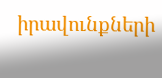իրավունքների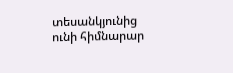տեսանկյունից ունի հիմնարար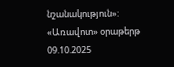նշանակություն»:
«Առավոտ» օրաթերթ
09.10.2025